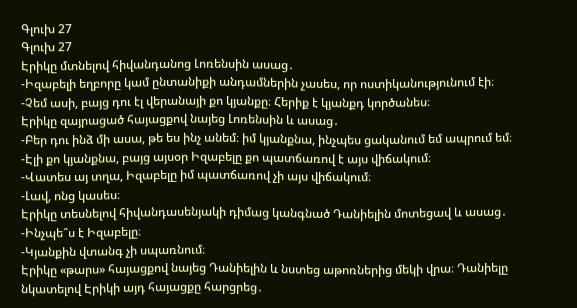Գլուխ 27
Գլուխ 27
Էրիկը մտնելով հիվանդանոց Լոռենսին ասաց․
-Իզաբելի եղբորը կամ ընտանիքի անդամներին չասես, որ ոստիկանությունում էի։
-Չեմ ասի, բայց դու էլ վերանայի քո կյանքը։ Հերիք է կյանքդ կործանես։
Էրիկը զայրացած հայացքով նայեց Լոռենսին և ասաց․
-Բեր դու ինձ մի ասա, թե ես ինչ անեմ։ իմ կյանքնա, ինչպես ցականում եմ ապրում եմ։
-Էլի քո կյանքնա, բայց այսօր Իզաբելը քո պատճառով է այս վիճակում։
-Վատես այ տղա, Իզաբելը իմ պատճառով չի այս վիճակում։
-Լավ, ոնց կասես։
Էրիկը տեսնելով հիվանդասենյակի դիմաց կանգնած Դանիելին մոտեցավ և ասաց․
-Ինչպե՞ս է Իզաբելը։
-Կյանքին վտանգ չի սպառնում։
Էրիկը «թարս» հայացքով նայեց Դանիելին և նստեց աթոռներից մեկի վրա։ Դանիելը նկատելով Էրիկի այդ հայացքը հարցրեց․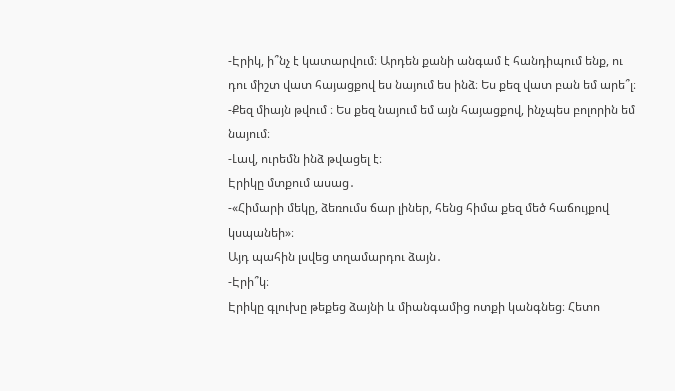-Էրիկ, ի՞նչ է կատարվում։ Արդեն քանի անգամ է հանդիպում ենք, ու դու միշտ վատ հայացքով ես նայում ես ինձ։ Ես քեզ վատ բան եմ արե՞լ։
-Քեզ միայն թվում ։ Ես քեզ նայում եմ այն հայացքով, ինչպես բոլորին եմ նայում։
-Լավ, ուրեմն ինձ թվացել է։
Էրիկը մտքում ասաց․
-«Հիմարի մեկը, ձեռումս ճար լիներ, հենց հիմա քեզ մեծ հաճույքով կսպանեի»։
Այդ պահին լսվեց տղամարդու ձայն․
-Էրի՞կ։
Էրիկը գլուխը թեքեց ձայնի և միանգամից ոտքի կանգնեց։ Հետո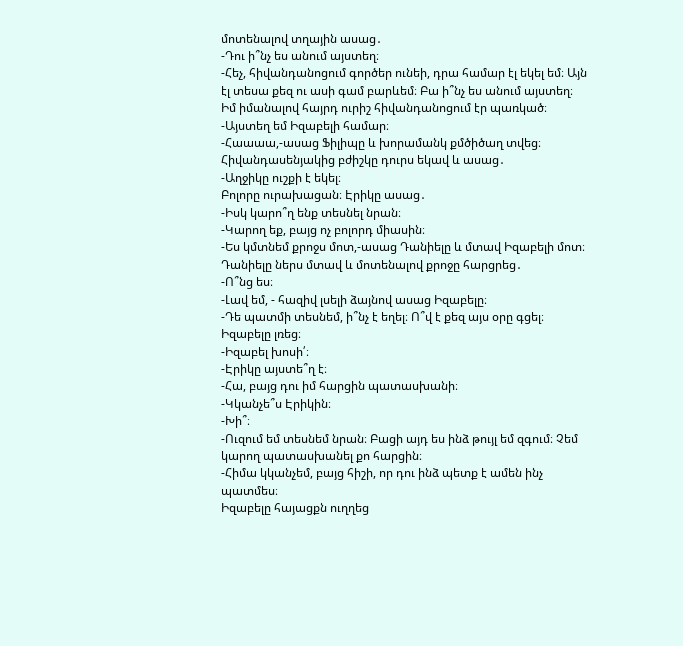մոտենալով տղային ասաց․
-Դու ի՞նչ ես անում այստեղ։
-Հեչ, հիվանդանոցում գործեր ունեի, դրա համար էլ եկել եմ։ Այն էլ տեսա քեզ ու ասի գամ բարևեմ։ Բա ի՞նչ ես անում այստեղ։ Իմ իմանալով հայրդ ուրիշ հիվանդանոցում էր պառկած։
-Այստեղ եմ Իզաբելի համար։
-Հաաաա,-ասաց Ֆիլիպը և խորամանկ քմծիծաղ տվեց։
Հիվանդասենյակից բժիշկը դուրս եկավ և ասաց․
-Աղջիկը ուշքի է եկել։
Բոլորը ուրախացան։ Էրիկը ասաց․
-Իսկ կարո՞ղ ենք տեսնել նրան։
-Կարող եք, բայց ոչ բոլորդ միասին։
-Ես կմտնեմ քրոջս մոտ,-ասաց Դանիելը և մտավ Իզաբելի մոտ։
Դանիելը ներս մտավ և մոտենալով քրոջը հարցրեց․
-Ո՞նց ես։
-Լավ եմ, - հազիվ լսելի ձայնով ասաց Իզաբելը։
-Դե պատմի տեսնեմ, ի՞նչ է եղել։ Ո՞վ է քեզ այս օրը գցել։
Իզաբելը լռեց։
-Իզաբել խոսի՛։
-Էրիկը այստե՞ղ է։
-Հա, բայց դու իմ հարցին պատասխանի։
-Կկանչե՞ս Էրիկին։
-Խի՞։
-Ուզում եմ տեսնեմ նրան։ Բացի այդ ես ինձ թույլ եմ զգում։ Չեմ կարող պատասխանել քո հարցին։
-Հիմա կկանչեմ, բայց հիշի, որ դու ինձ պետք է ամեն ինչ պատմես։
Իզաբելը հայացքն ուղղեց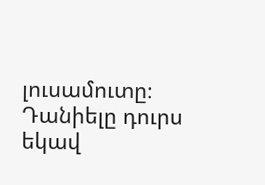լուսամուտը։ Դանիելը դուրս եկավ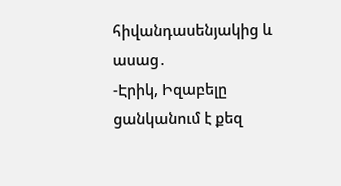հիվանդասենյակից և ասաց․
-Էրիկ, Իզաբելը ցանկանում է քեզ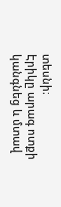տեսնի։
Էրիկը արագ ոտքի կանգնեց և մտավ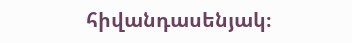հիվանդասենյակ։